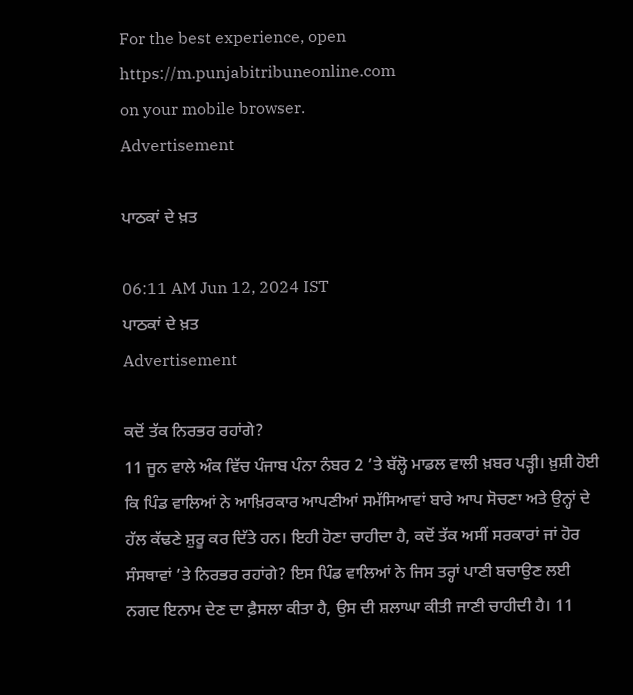For the best experience, open
https://m.punjabitribuneonline.com
on your mobile browser.
Advertisement

ਪਾਠਕਾਂ ਦੇ ਖ਼ਤ

06:11 AM Jun 12, 2024 IST
ਪਾਠਕਾਂ ਦੇ ਖ਼ਤ
Advertisement

ਕਦੋਂ ਤੱਕ ਨਿਰਭਰ ਰਹਾਂਗੇ?
11 ਜੂਨ ਵਾਲੇ ਅੰਕ ਵਿੱਚ ਪੰਜਾਬ ਪੰਨਾ ਨੰਬਰ 2 ’ਤੇ ਬੱਲ੍ਹੋ ਮਾਡਲ ਵਾਲੀ ਖ਼ਬਰ ਪੜ੍ਹੀ। ਖ਼ੁਸ਼ੀ ਹੋਈ ਕਿ ਪਿੰਡ ਵਾਲਿਆਂ ਨੇ ਆਖ਼ਿਰਕਾਰ ਆਪਣੀਆਂ ਸਮੱਸਿਆਵਾਂ ਬਾਰੇ ਆਪ ਸੋਚਣਾ ਅਤੇ ਉਨ੍ਹਾਂ ਦੇ ਹੱਲ ਕੱਢਣੇ ਸ਼ੁਰੂ ਕਰ ਦਿੱਤੇ ਹਨ। ਇਹੀ ਹੋਣਾ ਚਾਹੀਦਾ ਹੈ, ਕਦੋਂ ਤੱਕ ਅਸੀਂ ਸਰਕਾਰਾਂ ਜਾਂ ਹੋਰ ਸੰਸਥਾਵਾਂ ’ਤੇ ਨਿਰਭਰ ਰਹਾਂਗੇ? ਇਸ ਪਿੰਡ ਵਾਲਿਆਂ ਨੇ ਜਿਸ ਤਰ੍ਹਾਂ ਪਾਣੀ ਬਚਾਉਣ ਲਈ ਨਗਦ ਇਨਾਮ ਦੇਣ ਦਾ ਫ਼ੈਸਲਾ ਕੀਤਾ ਹੈ, ਉਸ ਦੀ ਸ਼ਲਾਘਾ ਕੀਤੀ ਜਾਣੀ ਚਾਹੀਦੀ ਹੈ। 11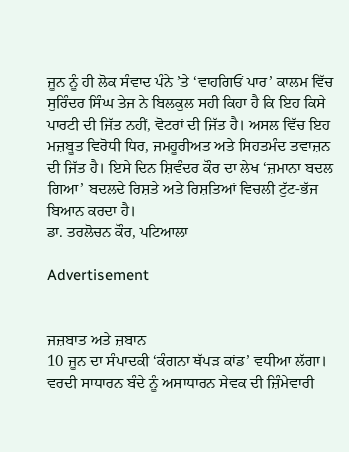ਜੂਨ ਨੂੰ ਹੀ ਲੋਕ ਸੰਵਾਦ ਪੰਨੇ ’ਤੇ ‘ਵਾਹਗਿਓਂ ਪਾਰ’ ਕਾਲਮ ਵਿੱਚ ਸੁਰਿੰਦਰ ਸਿੰਘ ਤੇਜ ਨੇ ਬਿਲਕੁਲ ਸਹੀ ਕਿਹਾ ਹੈ ਕਿ ਇਹ ਕਿਸੇ ਪਾਰਟੀ ਦੀ ਜਿੱਤ ਨਹੀਂ, ਵੋਟਰਾਂ ਦੀ ਜਿੱਤ ਹੈ। ਅਸਲ ਵਿੱਚ ਇਹ ਮਜ਼ਬੂਤ ਵਿਰੋਧੀ ਧਿਰ, ਜਮਹੂਰੀਅਤ ਅਤੇ ਸਿਹਤਮੰਦ ਤਵਾਜ਼ਨ ਦੀ ਜਿੱਤ ਹੈ। ਇਸੇ ਦਿਨ ਸ਼ਿਵੰਦਰ ਕੌਰ ਦਾ ਲੇਖ ‘ਜ਼ਮਾਨਾ ਬਦਲ ਗਿਆ’ ਬਦਲਦੇ ਰਿਸ਼ਤੇ ਅਤੇ ਰਿਸ਼ਤਿਆਂ ਵਿਚਲੀ ਟੁੱਟ-ਭੱਜ ਬਿਆਨ ਕਰਦਾ ਹੈ।
ਡਾ. ਤਰਲੋਚਨ ਕੌਰ, ਪਟਿਆਲਾ

Advertisement


ਜਜ਼ਬਾਤ ਅਤੇ ਜ਼ਬਾਨ
10 ਜੂਨ ਦਾ ਸੰਪਾਦਕੀ ‘ਕੰਗਨਾ ਥੱਪੜ ਕਾਂਡ’ ਵਧੀਆ ਲੱਗਾ। ਵਰਦੀ ਸਾਧਾਰਨ ਬੰਦੇ ਨੂੰ ਅਸਾਧਾਰਨ ਸੇਵਕ ਦੀ ਜ਼ਿੰਮੇਵਾਰੀ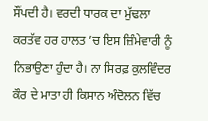ਸੌਂਪਦੀ ਹੈ। ਵਰਦੀ ਧਾਰਕ ਦਾ ਮੁੱਢਲਾ ਕਰਤੱਵ ਹਰ ਹਾਲਤ ’ਚ ਇਸ ਜ਼ਿੰਮੇਵਾਰੀ ਨੂੰ ਨਿਭਾਉਣਾ ਹੁੰਦਾ ਹੈ। ਨਾ ਸਿਰਫ਼ ਕੁਲਵਿੰਦਰ ਕੌਰ ਦੇ ਮਾਤਾ ਹੀ ਕਿਸਾਨ ਅੰਦੋਲਨ ਵਿੱਚ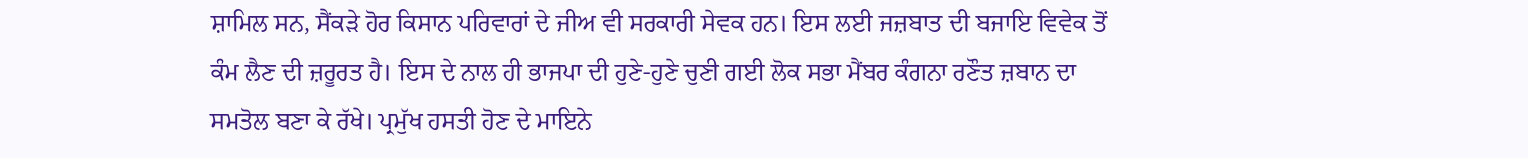ਸ਼ਾਮਿਲ ਸਨ, ਸੈਂਕੜੇ ਹੋਰ ਕਿਸਾਨ ਪਰਿਵਾਰਾਂ ਦੇ ਜੀਅ ਵੀ ਸਰਕਾਰੀ ਸੇਵਕ ਹਨ। ਇਸ ਲਈ ਜਜ਼ਬਾਤ ਦੀ ਬਜਾਇ ਵਿਵੇਕ ਤੋਂ ਕੰਮ ਲੈਣ ਦੀ ਜ਼ਰੂਰਤ ਹੈ। ਇਸ ਦੇ ਨਾਲ ਹੀ ਭਾਜਪਾ ਦੀ ਹੁਣੇ-ਹੁਣੇ ਚੁਣੀ ਗਈ ਲੋਕ ਸਭਾ ਮੈਂਬਰ ਕੰਗਨਾ ਰਣੌਤ ਜ਼ਬਾਨ ਦਾ ਸਮਤੋਲ ਬਣਾ ਕੇ ਰੱਖੇ। ਪ੍ਰਮੁੱਖ ਹਸਤੀ ਹੋਣ ਦੇ ਮਾਇਨੇ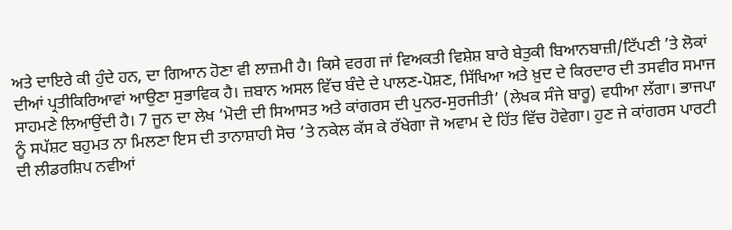ਅਤੇ ਦਾਇਰੇ ਕੀ ਹੁੰਦੇ ਹਨ, ਦਾ ਗਿਆਨ ਹੋਣਾ ਵੀ ਲਾਜ਼ਮੀ ਹੈ। ਕਿਸੇ ਵਰਗ ਜਾਂ ਵਿਅਕਤੀ ਵਿਸ਼ੇਸ਼ ਬਾਰੇ ਬੇਤੁਕੀ ਬਿਆਨਬਾਜ਼ੀ/ਟਿੱਪਣੀ ’ਤੇ ਲੋਕਾਂ ਦੀਆਂ ਪ੍ਰਤੀਕਿਰਿਆਵਾਂ ਆਉਣਾ ਸੁਭਾਵਿਕ ਹੈ। ਜ਼ਬਾਨ ਅਸਲ ਵਿੱਚ ਬੰਦੇ ਦੇ ਪਾਲਣ-ਪੋਸ਼ਣ, ਸਿੱਖਿਆ ਅਤੇ ਖ਼ੁਦ ਦੇ ਕਿਰਦਾਰ ਦੀ ਤਸਵੀਰ ਸਮਾਜ ਸਾਹਮਣੇ ਲਿਆਉਂਦੀ ਹੈ। 7 ਜੂਨ ਦਾ ਲੇਖ ‘ਮੋਦੀ ਦੀ ਸਿਆਸਤ ਅਤੇ ਕਾਂਗਰਸ ਦੀ ਪੁਨਰ-ਸੁਰਜੀਤੀ’ (ਲੇਖਕ ਸੰਜੇ ਬਾਰੂ) ਵਧੀਆ ਲੱਗਾ। ਭਾਜਪਾ ਨੂੰ ਸਪੱਸ਼ਟ ਬਹੁਮਤ ਨਾ ਮਿਲਣਾ ਇਸ ਦੀ ਤਾਨਾਸ਼ਾਹੀ ਸੋਚ ’ਤੇ ਨਕੇਲ ਕੱਸ ਕੇ ਰੱਖੇਗਾ ਜੋ ਅਵਾਮ ਦੇ ਹਿੱਤ ਵਿੱਚ ਹੋਵੇਗਾ। ਹੁਣ ਜੇ ਕਾਂਗਰਸ ਪਾਰਟੀ ਦੀ ਲੀਡਰਸ਼ਿਪ ਨਵੀਆਂ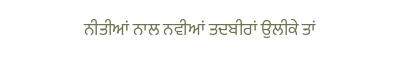ਨੀਤੀਆਂ ਨਾਲ ਨਵੀਆਂ ਤਦਬੀਰਾਂ ਉਲੀਕੇ ਤਾਂ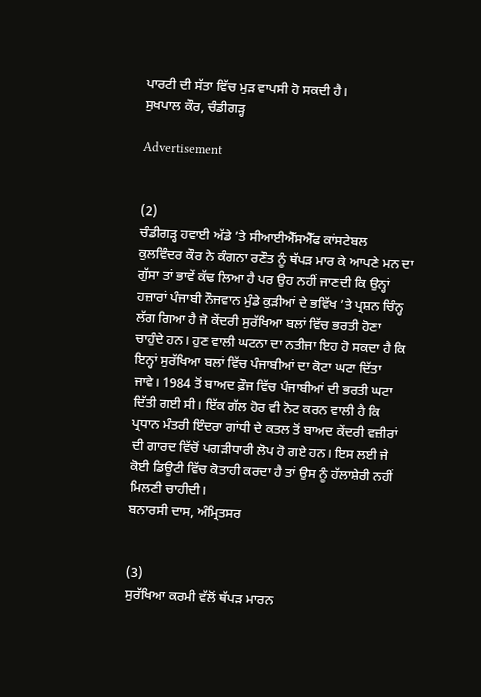ਪਾਰਟੀ ਦੀ ਸੱਤਾ ਵਿੱਚ ਮੁੜ ਵਾਪਸੀ ਹੋ ਸਕਦੀ ਹੈ।
ਸੁਖਪਾਲ ਕੌਰ, ਚੰਡੀਗੜ੍ਹ

Advertisement


(2)
ਚੰਡੀਗੜ੍ਹ ਹਵਾਈ ਅੱਡੇ ’ਤੇ ਸੀਆਈਐੱਸਐੱਫ ਕਾਂਸਟੇਬਲ ਕੁਲਵਿੰਦਰ ਕੌਰ ਨੇ ਕੰਗਨਾ ਰਣੌਤ ਨੂੰ ਥੱਪੜ ਮਾਰ ਕੇ ਆਪਣੇ ਮਨ ਦਾ ਗੁੱਸਾ ਤਾਂ ਭਾਵੇਂ ਕੱਢ ਲਿਆ ਹੈ ਪਰ ਉਹ ਨਹੀਂ ਜਾਣਦੀ ਕਿ ਉਨ੍ਹਾਂ ਹਜ਼ਾਰਾਂ ਪੰਜਾਬੀ ਨੌਜਵਾਨ ਮੁੰਡੇ ਕੁੜੀਆਂ ਦੇ ਭਵਿੱਖ ’ਤੇ ਪ੍ਰਸ਼ਨ ਚਿੰਨ੍ਹ ਲੱਗ ਗਿਆ ਹੈ ਜੋ ਕੇਂਦਰੀ ਸੁਰੱਖਿਆ ਬਲਾਂ ਵਿੱਚ ਭਰਤੀ ਹੋਣਾ ਚਾਹੁੰਦੇ ਹਨ। ਹੁਣ ਵਾਲੀ ਘਟਨਾ ਦਾ ਨਤੀਜਾ ਇਹ ਹੋ ਸਕਦਾ ਹੈ ਕਿ ਇਨ੍ਹਾਂ ਸੁਰੱਖਿਆ ਬਲਾਂ ਵਿੱਚ ਪੰਜਾਬੀਆਂ ਦਾ ਕੋਟਾ ਘਟਾ ਦਿੱਤਾ ਜਾਵੇ। 1984 ਤੋਂ ਬਾਅਦ ਫ਼ੌਜ ਵਿੱਚ ਪੰਜਾਬੀਆਂ ਦੀ ਭਰਤੀ ਘਟਾ ਦਿੱਤੀ ਗਈ ਸੀ। ਇੱਕ ਗੱਲ ਹੋਰ ਵੀ ਨੋਟ ਕਰਨ ਵਾਲੀ ਹੈ ਕਿ ਪ੍ਰਧਾਨ ਮੰਤਰੀ ਇੰਦਰਾ ਗਾਂਧੀ ਦੇ ਕਤਲ ਤੋਂ ਬਾਅਦ ਕੇਂਦਰੀ ਵਜ਼ੀਰਾਂ ਦੀ ਗਾਰਦ ਵਿੱਚੋਂ ਪਗੜੀਧਾਰੀ ਲੋਪ ਹੋ ਗਏ ਹਨ। ਇਸ ਲਈ ਜੇ ਕੋਈ ਡਿਊਟੀ ਵਿੱਚ ਕੋਤਾਹੀ ਕਰਦਾ ਹੈ ਤਾਂ ਉਸ ਨੂੰ ਹੱਲਾਸ਼ੇਰੀ ਨਹੀਂ ਮਿਲਣੀ ਚਾਹੀਦੀ।
ਬਨਾਰਸੀ ਦਾਸ, ਅੰਮ੍ਰਿਤਸਰ


(3)
ਸੁਰੱਖਿਆ ਕਰਮੀ ਵੱਲੋਂ ਥੱਪੜ ਮਾਰਨ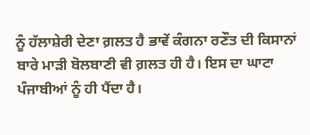ਨੂੰ ਹੱਲਾਸ਼ੇਰੀ ਦੇਣਾ ਗ਼ਲਤ ਹੈ ਭਾਵੇਂ ਕੰਗਨਾ ਰਣੌਤ ਦੀ ਕਿਸਾਨਾਂ ਬਾਰੇ ਮਾੜੀ ਬੋਲਬਾਣੀ ਵੀ ਗ਼ਲਤ ਹੀ ਹੈ। ਇਸ ਦਾ ਘਾਟਾ ਪੰਜਾਬੀਆਂ ਨੂੰ ਹੀ ਪੈਂਦਾ ਹੈ।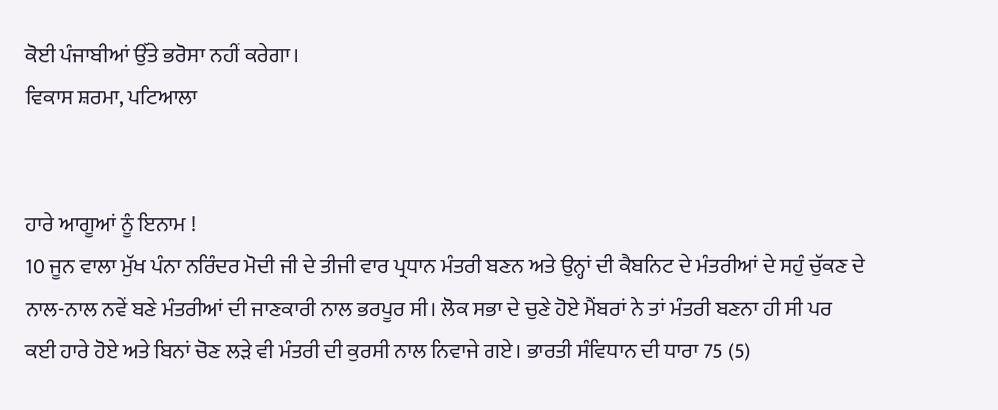ਕੋਈ ਪੰਜਾਬੀਆਂ ਉੱਤੇ ਭਰੋਸਾ ਨਹੀਂ ਕਰੇਗਾ।
ਵਿਕਾਸ ਸ਼ਰਮਾ, ਪਟਿਆਲਾ


ਹਾਰੇ ਆਗੂਆਂ ਨੂੰ ਇਨਾਮ !
10 ਜੂਨ ਵਾਲਾ ਮੁੱਖ ਪੰਨਾ ਨਰਿੰਦਰ ਮੋਦੀ ਜੀ ਦੇ ਤੀਜੀ ਵਾਰ ਪ੍ਰਧਾਨ ਮੰਤਰੀ ਬਣਨ ਅਤੇ ਉਨ੍ਹਾਂ ਦੀ ਕੈਬਨਿਟ ਦੇ ਮੰਤਰੀਆਂ ਦੇ ਸਹੁੰ ਚੁੱਕਣ ਦੇ ਨਾਲ-ਨਾਲ ਨਵੇਂ ਬਣੇ ਮੰਤਰੀਆਂ ਦੀ ਜਾਣਕਾਰੀ ਨਾਲ ਭਰਪੂਰ ਸੀ। ਲੋਕ ਸਭਾ ਦੇ ਚੁਣੇ ਹੋਏ ਮੈਂਬਰਾਂ ਨੇ ਤਾਂ ਮੰਤਰੀ ਬਣਨਾ ਹੀ ਸੀ ਪਰ ਕਈ ਹਾਰੇ ਹੋਏ ਅਤੇ ਬਿਨਾਂ ਚੋਣ ਲੜੇ ਵੀ ਮੰਤਰੀ ਦੀ ਕੁਰਸੀ ਨਾਲ ਨਿਵਾਜੇ ਗਏ। ਭਾਰਤੀ ਸੰਵਿਧਾਨ ਦੀ ਧਾਰਾ 75 (5)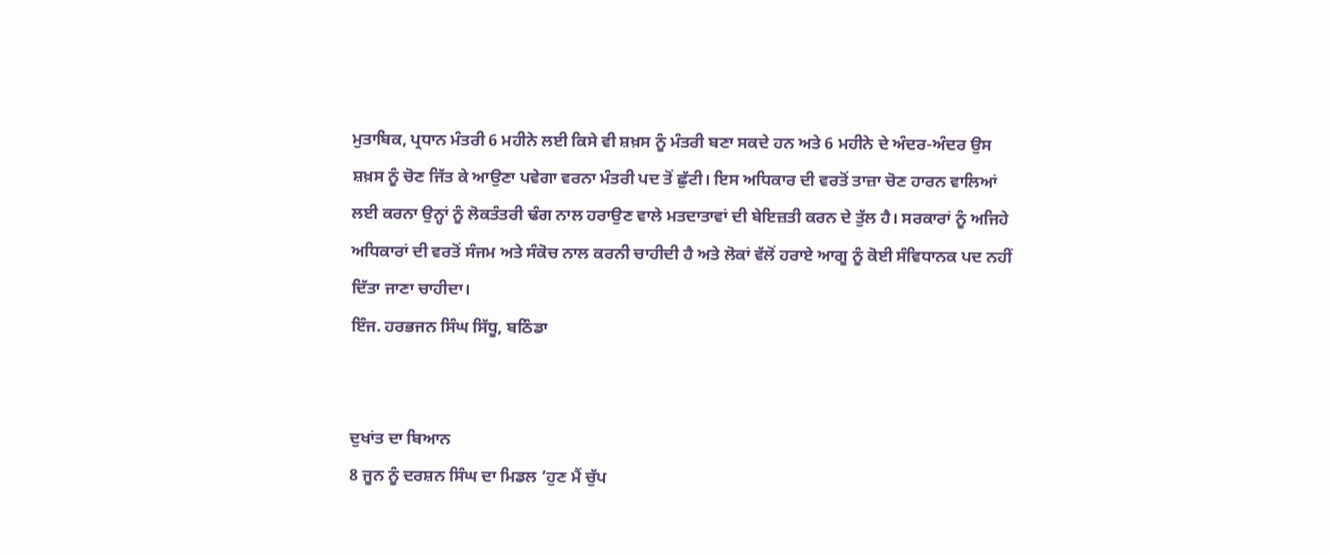ਮੁਤਾਬਿਕ, ਪ੍ਰਧਾਨ ਮੰਤਰੀ 6 ਮਹੀਨੇ ਲਈ ਕਿਸੇ ਵੀ ਸ਼ਖ਼ਸ ਨੂੰ ਮੰਤਰੀ ਬਣਾ ਸਕਦੇ ਹਨ ਅਤੇ 6 ਮਹੀਨੇ ਦੇ ਅੰਦਰ-ਅੰਦਰ ਉਸ ਸ਼ਖ਼ਸ ਨੂੰ ਚੋਣ ਜਿੱਤ ਕੇ ਆਉਣਾ ਪਵੇਗਾ ਵਰਨਾ ਮੰਤਰੀ ਪਦ ਤੋਂ ਛੁੱਟੀ। ਇਸ ਅਧਿਕਾਰ ਦੀ ਵਰਤੋਂ ਤਾਜ਼ਾ ਚੋਣ ਹਾਰਨ ਵਾਲਿਆਂ ਲਈ ਕਰਨਾ ਉਨ੍ਹਾਂ ਨੂੰ ਲੋਕਤੰਤਰੀ ਢੰਗ ਨਾਲ ਹਰਾਉਣ ਵਾਲੇ ਮਤਦਾਤਾਵਾਂ ਦੀ ਬੇਇਜ਼ਤੀ ਕਰਨ ਦੇ ਤੁੱਲ ਹੈ। ਸਰਕਾਰਾਂ ਨੂੰ ਅਜਿਹੇ ਅਧਿਕਾਰਾਂ ਦੀ ਵਰਤੋਂ ਸੰਜਮ ਅਤੇ ਸੰਕੋਚ ਨਾਲ ਕਰਨੀ ਚਾਹੀਦੀ ਹੈ ਅਤੇ ਲੋਕਾਂ ਵੱਲੋਂ ਹਰਾਏ ਆਗੂ ਨੂੰ ਕੋਈ ਸੰਵਿਧਾਨਕ ਪਦ ਨਹੀਂ ਦਿੱਤਾ ਜਾਣਾ ਚਾਹੀਦਾ।
ਇੰਜ. ਹਰਭਜਨ ਸਿੰਘ ਸਿੱਧੂ, ਬਠਿੰਡਾ


ਦੁਖਾਂਤ ਦਾ ਬਿਆਨ
8 ਜੂਨ ਨੂੰ ਦਰਸ਼ਨ ਸਿੰਘ ਦਾ ਮਿਡਲ ‘ਹੁਣ ਮੈਂ ਚੁੱਪ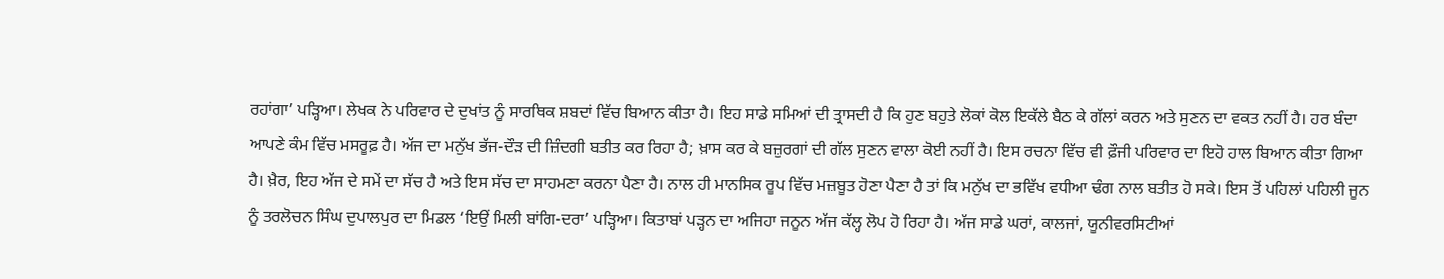ਰਹਾਂਗਾ’ ਪੜ੍ਹਿਆ। ਲੇਖਕ ਨੇ ਪਰਿਵਾਰ ਦੇ ਦੁਖਾਂਤ ਨੂੰ ਸਾਰਥਿਕ ਸ਼ਬਦਾਂ ਵਿੱਚ ਬਿਆਨ ਕੀਤਾ ਹੈ। ਇਹ ਸਾਡੇ ਸਮਿਆਂ ਦੀ ਤ੍ਰਾਸਦੀ ਹੈ ਕਿ ਹੁਣ ਬਹੁਤੇ ਲੋਕਾਂ ਕੋਲ ਇਕੱਲੇ ਬੈਠ ਕੇ ਗੱਲਾਂ ਕਰਨ ਅਤੇ ਸੁਣਨ ਦਾ ਵਕਤ ਨਹੀਂ ਹੈ। ਹਰ ਬੰਦਾ ਆਪਣੇ ਕੰਮ ਵਿੱਚ ਮਸਰੂਫ਼ ਹੈ। ਅੱਜ ਦਾ ਮਨੁੱਖ ਭੱਜ-ਦੌੜ ਦੀ ਜ਼ਿੰਦਗੀ ਬਤੀਤ ਕਰ ਰਿਹਾ ਹੈ; ਖ਼ਾਸ ਕਰ ਕੇ ਬਜ਼ੁਰਗਾਂ ਦੀ ਗੱਲ ਸੁਣਨ ਵਾਲਾ ਕੋਈ ਨਹੀਂ ਹੈ। ਇਸ ਰਚਨਾ ਵਿੱਚ ਵੀ ਫ਼ੌਜੀ ਪਰਿਵਾਰ ਦਾ ਇਹੋ ਹਾਲ ਬਿਆਨ ਕੀਤਾ ਗਿਆ ਹੈ। ਖ਼ੈਰ, ਇਹ ਅੱਜ ਦੇ ਸਮੇਂ ਦਾ ਸੱਚ ਹੈ ਅਤੇ ਇਸ ਸੱਚ ਦਾ ਸਾਹਮਣਾ ਕਰਨਾ ਪੈਣਾ ਹੈ। ਨਾਲ ਹੀ ਮਾਨਸਿਕ ਰੂਪ ਵਿੱਚ ਮਜ਼ਬੂਤ ਹੋਣਾ ਪੈਣਾ ਹੈ ਤਾਂ ਕਿ ਮਨੁੱਖ ਦਾ ਭਵਿੱਖ ਵਧੀਆ ਢੰਗ ਨਾਲ ਬਤੀਤ ਹੋ ਸਕੇ। ਇਸ ਤੋਂ ਪਹਿਲਾਂ ਪਹਿਲੀ ਜੂਨ ਨੂੰ ਤਰਲੋਚਨ ਸਿੰਘ ਦੁਪਾਲਪੁਰ ਦਾ ਮਿਡਲ ‘ਇਉਂ ਮਿਲੀ ਬਾਂਗਿ-ਦਰਾ’ ਪੜ੍ਹਿਆ। ਕਿਤਾਬਾਂ ਪੜ੍ਹਨ ਦਾ ਅਜਿਹਾ ਜਨੂਨ ਅੱਜ ਕੱਲ੍ਹ ਲੋਪ ਹੋ ਰਿਹਾ ਹੈ। ਅੱਜ ਸਾਡੇ ਘਰਾਂ, ਕਾਲਜਾਂ, ਯੂਨੀਵਰਸਿਟੀਆਂ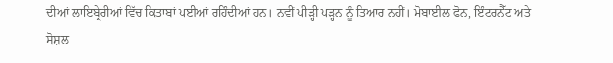ਦੀਆਂ ਲਾਇਬ੍ਰੇਰੀਆਂ ਵਿੱਚ ਕਿਤਾਬਾਂ ਪਈਆਂ ਰਹਿੰਦੀਆਂ ਹਨ। ਨਵੀਂ ਪੀੜ੍ਹੀ ਪੜ੍ਹਨ ਨੂੰ ਤਿਆਰ ਨਹੀਂ। ਮੋਬਾਈਲ ਫੋਨ, ਇੰਟਰਨੈੱਟ ਅਤੇ ਸੋਸ਼ਲ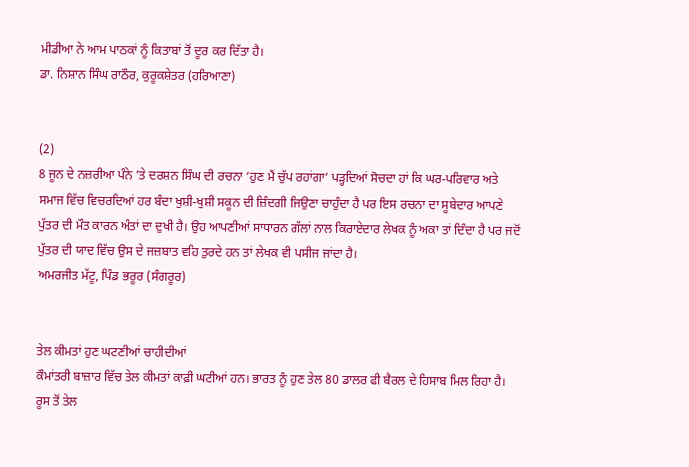ਮੀਡੀਆ ਨੇ ਆਮ ਪਾਠਕਾਂ ਨੂੰ ਕਿਤਾਬਾਂ ਤੋਂ ਦੂਰ ਕਰ ਦਿੱਤਾ ਹੈ।
ਡਾ. ਨਿਸ਼ਾਨ ਸਿੰਘ ਰਾਠੌਰ, ਕੁਰੂਕਸ਼ੇਤਰ (ਹਰਿਆਣਾ)


(2)
8 ਜੂਨ ਦੇ ਨਜ਼ਰੀਆ ਪੰਨੇ ’ਤੇ ਦਰਸ਼ਨ ਸਿੰਘ ਦੀ ਰਚਨਾ ‘ਹੁਣ ਮੈਂ ਚੁੱਪ ਰਹਾਂਗਾ’ ਪੜ੍ਹਦਿਆਂ ਸੋਚਦਾ ਹਾਂ ਕਿ ਘਰ-ਪਰਿਵਾਰ ਅਤੇ ਸਮਾਜ ਵਿੱਚ ਵਿਚਰਦਿਆਂ ਹਰ ਬੰਦਾ ਖੁਸ਼ੀ-ਖੁਸ਼ੀ ਸਕੂਨ ਦੀ ਜ਼ਿੰਦਗੀ ਜਿਉਣਾ ਚਾਹੁੰਦਾ ਹੈ ਪਰ ਇਸ ਰਚਨਾ ਦਾ ਸੂਬੇਦਾਰ ਆਪਣੇ ਪੁੱਤਰ ਦੀ ਮੌਤ ਕਾਰਨ ਅੰਤਾਂ ਦਾ ਦੁਖੀ ਹੈ। ਉਹ ਆਪਣੀਆਂ ਸਾਧਾਰਨ ਗੱਲਾਂ ਨਾਲ ਕਿਰਾਏਦਾਰ ਲੇਖਕ ਨੂੰ ਅਕਾ ਤਾਂ ਦਿੰਦਾ ਹੈ ਪਰ ਜਦੋਂ ਪੁੱਤਰ ਦੀ ਯਾਦ ਵਿੱਚ ਉਸ ਦੇ ਜਜ਼ਬਾਤ ਵਹਿ ਤੁਰਦੇ ਹਨ ਤਾਂ ਲੇਖਕ ਵੀ ਪਸੀਜ ਜਾਂਦਾ ਹੈ।
ਅਮਰਜੀਤ ਮੱਟੂ, ਪਿੰਡ ਭਰੂਰ (ਸੰਗਰੂਰ)


ਤੇਲ ਕੀਮਤਾਂ ਹੁਣ ਘਟਣੀਆਂ ਚਾਹੀਦੀਆਂ
ਕੌਮਾਂਤਰੀ ਬਾਜ਼ਾਰ ਵਿੱਚ ਤੇਲ ਕੀਮਤਾਂ ਕਾਫ਼ੀ ਘਟੀਆਂ ਹਨ। ਭਾਰਤ ਨੂੰ ਹੁਣ ਤੇਲ 80 ਡਾਲਰ ਫੀ ਬੈਰਲ ਦੇ ਹਿਸਾਬ ਮਿਲ ਰਿਹਾ ਹੈ। ਰੂਸ ਤੋਂ ਤੇਲ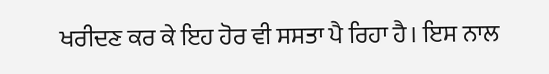ਖਰੀਦਣ ਕਰ ਕੇ ਇਹ ਹੋਰ ਵੀ ਸਸਤਾ ਪੈ ਰਿਹਾ ਹੈ। ਇਸ ਨਾਲ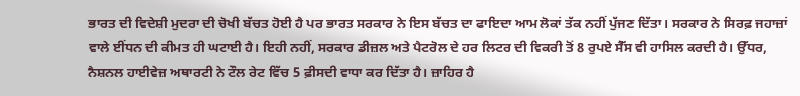ਭਾਰਤ ਦੀ ਵਿਦੇਸ਼ੀ ਮੁਦਰਾ ਦੀ ਚੋਖੀ ਬੱਚਤ ਹੋਈ ਹੈ ਪਰ ਭਾਰਤ ਸਰਕਾਰ ਨੇ ਇਸ ਬੱਚਤ ਦਾ ਫਾਇਦਾ ਆਮ ਲੋਕਾਂ ਤੱਕ ਨਹੀਂ ਪੁੱਜਣ ਦਿੱਤਾ। ਸਰਕਾਰ ਨੇ ਸਿਰਫ਼ ਜਹਾਜ਼ਾਂ ਵਾਲੇ ਈਂਧਨ ਦੀ ਕੀਮਤ ਹੀ ਘਟਾਈ ਹੈ। ਇਹੀ ਨਹੀਂ, ਸਰਕਾਰ ਡੀਜ਼ਲ ਅਤੇ ਪੈਟਰੋਲ ਦੇ ਹਰ ਲਿਟਰ ਦੀ ਵਿਕਰੀ ਤੋਂ 8 ਰੁਪਏ ਸੈੱਸ ਵੀ ਹਾਸਿਲ ਕਰਦੀ ਹੈ। ਉੱਧਰ, ਨੈਸ਼ਨਲ ਹਾਈਵੇਜ਼ ਅਥਾਰਟੀ ਨੇ ਟੌਲ ਰੇਟ ਵਿੱਚ 5 ਫ਼ੀਸਦੀ ਵਾਧਾ ਕਰ ਦਿੱਤਾ ਹੈ। ਜ਼ਾਹਿਰ ਹੈ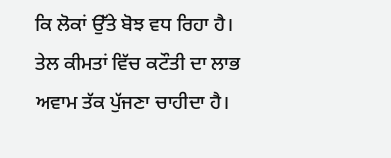ਕਿ ਲੋਕਾਂ ਉੱਤੇ ਬੋਝ ਵਧ ਰਿਹਾ ਹੈ। ਤੇਲ ਕੀਮਤਾਂ ਵਿੱਚ ਕਟੌਤੀ ਦਾ ਲਾਭ ਅਵਾਮ ਤੱਕ ਪੁੱਜਣਾ ਚਾਹੀਦਾ ਹੈ।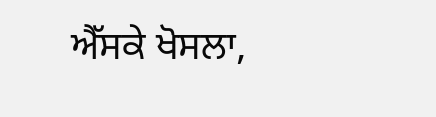ਐੱਸਕੇ ਖੋਸਲਾ,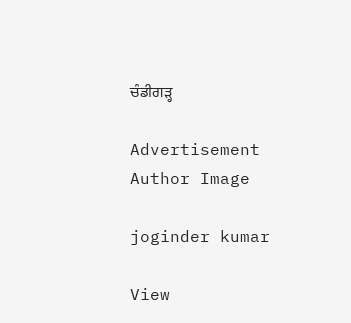ਚੰਡੀਗੜ੍ਹ

Advertisement
Author Image

joginder kumar

View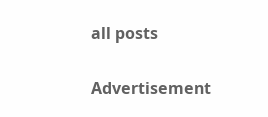all posts

Advertisement